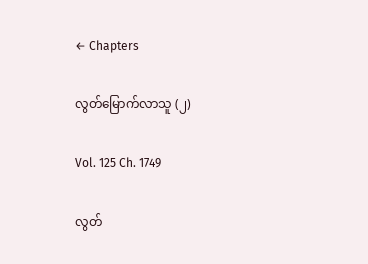← Chapters

လွတ်မြောက်လာသူ (၂)

Vol. 125 Ch. 1749

လွတ်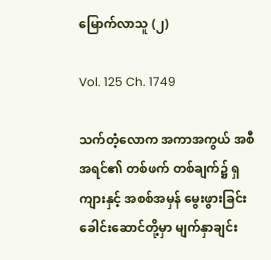မြောက်လာသူ (၂)

Vol. 125 Ch. 1749

သက်တံ့လောက အကာအကွယ် အစီအရင်၏ တစ်ဖက် တစ်ချက်၌ ရှကျားနှင့် အစစ်အမှန် မွေးဖွားခြင်း ခေါင်းဆောင်တို့မှာ မျက်နှာချင်း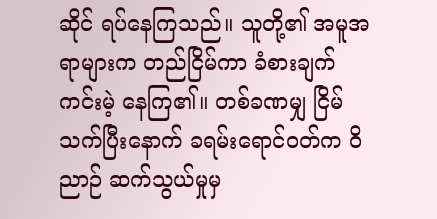ဆိုင် ရပ်နေကြသည်။ သူတို့၏ အမူအရာများက တည်ငြိမ်ကာ ခံစားချက် ကင်းမဲ့ နေကြ၏။ တစ်ခဏမျှ ငြိမ်သက်ပြီးနောက် ခရမ်းရောင်ဝတ်က ဝိညာဉ် ဆက်သွယ်မှုမှ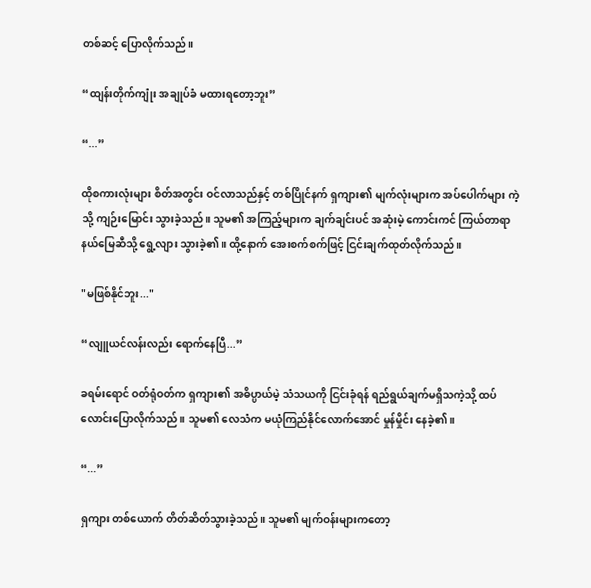တစ်ဆင့် ပြောလိုက်သည်။

“ထျန်းတိုက်ကျုံး အချုပ်ခံ မထားရတော့ဘူး”

“...”

ထိုစကားလုံးများ စိတ်အတွင်း ဝင်လာသည်နှင့် တစ်ပြိုင်နက် ရှကျား၏ မျက်လုံးများက အပ်ပေါက်များ ကဲ့သို့ ကျဉ်းမြောင်း သွားခဲ့သည်။ သူမ၏ အကြည့်များက ချက်ချင်းပင် အဆုံးမဲ့ ကောင်းကင် ကြယ်တာရာ နယ်မြေဆီသို့ ရွေ့လျား သွားခဲ့၏။ ထို့နောက် အေးစက်စက်ဖြင့် ငြင်းချက်ထုတ်လိုက်သည်။

"မဖြစ်နိုင်ဘူး..."

“လျူယင်လန်းလည်း ရောက်နေပြီ...”

ခရမ်းရောင် ဝတ်ရုံဝတ်က ရှကျား၏ အဓိပ္ပာယ်မဲ့ သံသယကို ငြင်းခုံရန် ရည်ရွယ်ချက်မရှိသကဲ့သို့ ထပ်လောင်းပြောလိုက်သည်။ သူမ၏ လေသံက မယုံကြည်နိုင်လောက်အောင် မှုန်မှိုင်း နေခဲ့၏။

“...”

ရှကျား တစ်ယောက် တိတ်ဆိတ်သွားခဲ့သည်။ သူမ၏ မျက်ဝန်းများကတော့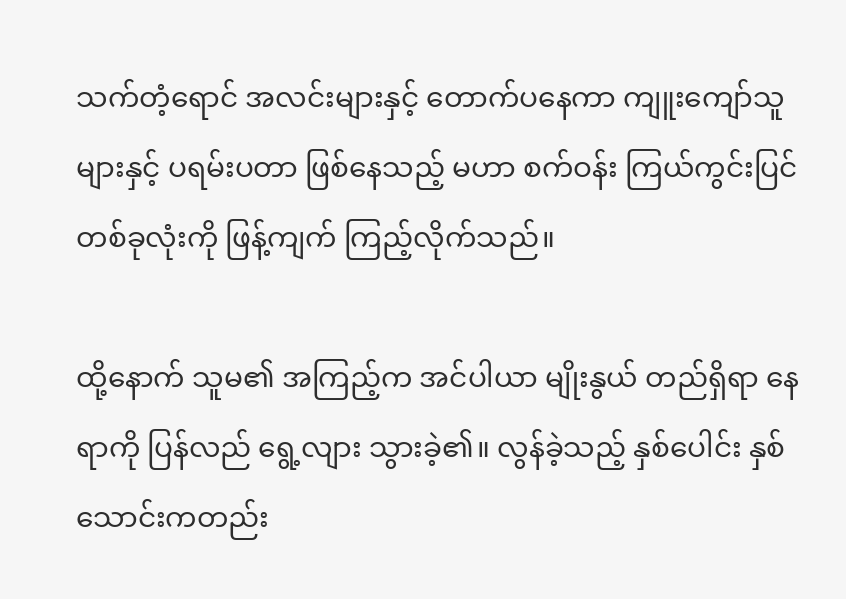သက်တံ့ရောင် အလင်းများနှင့် တောက်ပနေကာ ကျူးကျော်သူများနှင့် ပရမ်းပတာ ဖြစ်နေသည့် မဟာ စက်ဝန်း ကြယ်ကွင်းပြင် တစ်ခုလုံးကို ဖြန့်ကျက် ကြည့်လိုက်သည်။

ထို့နောက် သူမ၏ အကြည့်က အင်ပါယာ မျိုးနွယ် တည်ရှိရာ နေရာကို ပြန်လည် ရွေ့လျား သွားခဲ့၏။ လွန်ခဲ့သည့် နှစ်ပေါင်း နှစ်သောင်းကတည်း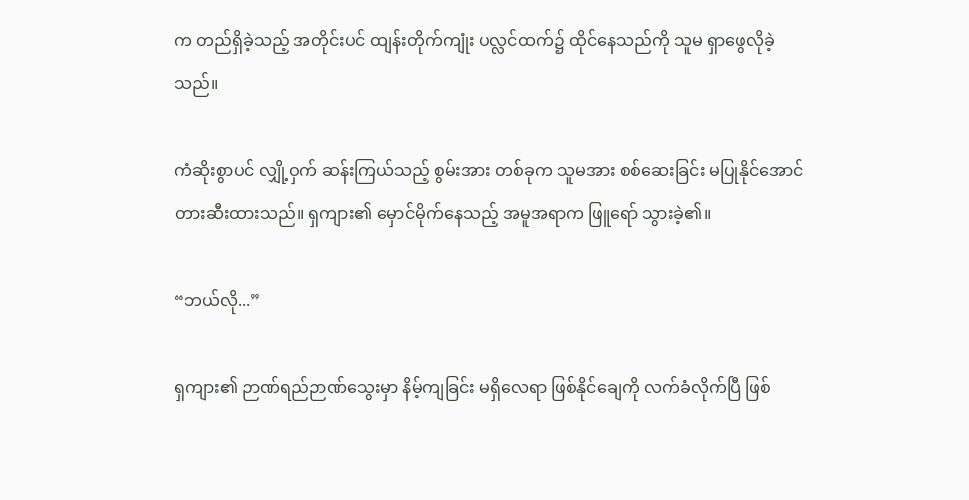က တည်ရှိခဲ့သည့် အတိုင်းပင် ထျန်းတိုက်ကျုံး ပလ္လင်ထက်၌ ထိုင်နေသည်ကို သူမ ရှာဖွေလိုခဲ့သည်။

ကံဆိုးစွာပင် လျှို့ဝှက် ဆန်းကြယ်သည့် စွမ်းအား တစ်ခုက သူမအား စစ်ဆေးခြင်း မပြုနိုင်အောင် တားဆီးထားသည်။ ရှကျား၏ မှောင်မိုက်နေသည့် အမူအရာက ဖြူရော် သွားခဲ့၏။

“ဘယ်လို...”

ရှကျား၏ ဉာဏ်ရည်ဉာဏ်သွေးမှာ နိမ့်ကျခြင်း မရှိလေရာ ဖြစ်နိုင်ချေကို လက်ခံလိုက်ပြီ ဖြစ်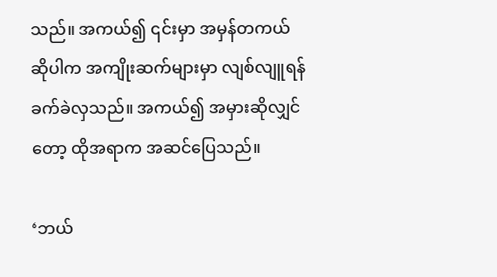သည်။ အကယ်၍ ၎င်းမှာ အမှန်တကယ် ဆိုပါက အကျိုးဆက်များမှာ လျစ်လျူရန် ခက်ခဲလှသည်။ အကယ်၍ အမှားဆိုလျှင်တော့ ထိုအရာက အဆင်ပြေသည်။

‘ဘယ်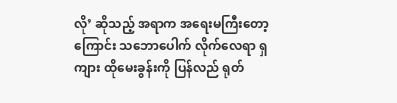လို’ ဆိုသည့် အရာက အရေးမကြီးတော့ကြောင်း သဘောပေါက် လိုက်လေရာ ရှကျား ထိုမေးခွန်းကို ပြန်လည် ရုတ်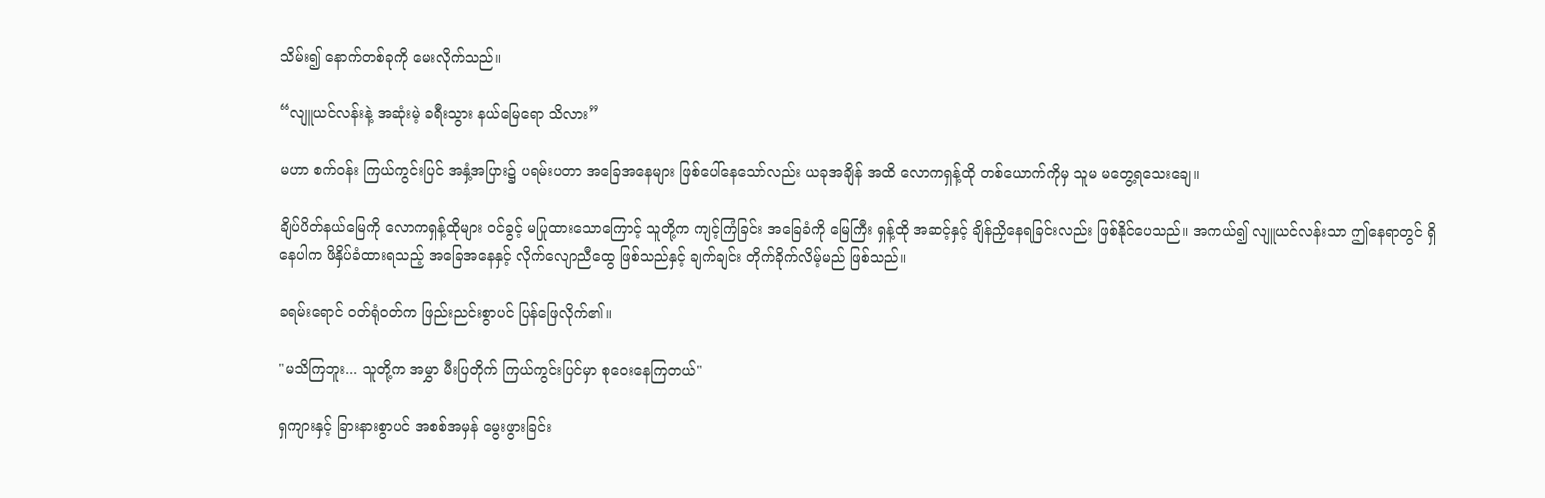သိမ်း၍ နောက်တစ်ခုကို မေးလိုက်သည်။

“လျူယင်လန်းနဲ့ အဆုံးမဲ့ ခရီးသွား နယ်မြေရော သိလား”

မဟာ စက်ဝန်း ကြယ်ကွင်းပြင် အနှံ့အပြား၌ ပရမ်းပတာ အခြေအနေများ ဖြစ်ပေါ်နေသော်လည်း ယခုအချိန် အထိ လောကရှန့်ထို တစ်ယောက်ကိုမှ သူမ မတွေ့ရသေး‌ချေ။

ချိပ်ပိတ်နယ်မြေကို လောကရှန့်ထိုများ ဝင်ခွင့် မပြုထားသောကြောင့် သူတို့က ကျင့်ကြံခြင်း အခြေခံကို မြေကြီး ရှန့်ထို အဆင့်နှင့် ချိန်ညှိနေရခြင်းလည်း ဖြစ်နိုင်ပေသည်။ အကယ်၍ လျူယင်လန်းသာ ဤနေရာတွင် ရှိနေပါက ဖိနှိပ်ခံထားရသည့် အခြေအနေနှင့် လိုက်လျောညီထွေ ဖြစ်သည်နှင့် ချက်ချင်း တိုက်ခိုက်လိမ့်မည် ဖြစ်သည်။

ခရမ်းရောင် ဝတ်ရုံဝတ်က ဖြည်းညင်းစွာပင် ပြန်ဖြေလိုက်၏။

"မသိကြဘူး... သူတို့က အမွှာ မီးပြတိုက် ကြယ်ကွင်းပြင်မှာ စုဝေးနေကြတယ်"

ရှကျားနှင့် ခြားနားစွာပင် အစစ်အမှန် မွေးဖွားခြင်း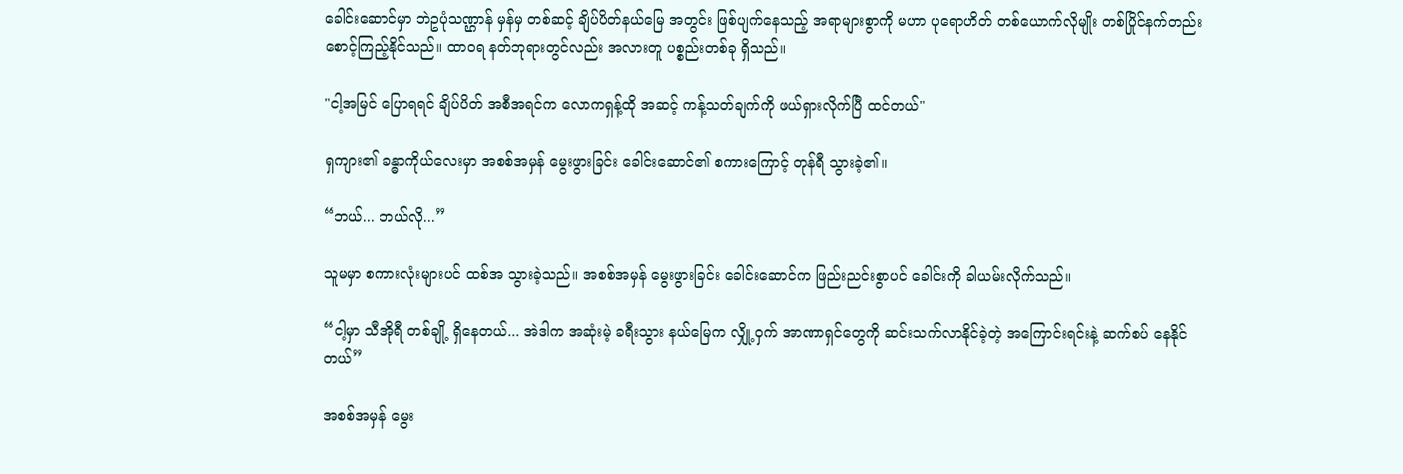ခေါင်းဆောင်မှာ ဘဲဥပုံသဏ္ဌာန် မှန်မှ တစ်ဆင့် ချိပ်ပိတ်နယ်မြေ အတွင်း ဖြစ်ပျက်နေသည့် အရာများစွာကို မဟာ ပုရောဟိတ် တစ်ယောက်လိုမျိုး တစ်ပြိုင်နက်တည်း စောင့်ကြည့်နိုင်သည်။ ထာဝရ နတ်ဘုရားတွင်လည်း အလားတူ ပစ္စည်းတစ်ခု ရှိသည်။

"ငါ့အမြင် ပြောရရင် ချိပ်ပိတ် အစီအရင်က လောကရှန့်ထို အဆင့် ကန့်သတ်ချက်ကို ဖယ်ရှားလိုက်ပြီ ထင်တယ်"

ရှကျား၏ ခန္ဓာကိုယ်လေးမှာ အစစ်အမှန် မွေးဖွားခြင်း ခေါင်းဆောင်၏ စကားကြောင့် တုန်ရီ သွားခဲ့၏။

“ဘယ်... ဘယ်လို...”

သူမမှာ စကားလုံးများပင် ထစ်အ သွားခဲ့သည်။ အစစ်အမှန် မွေးဖွားခြင်း ခေါင်းဆောင်က ဖြည်းညင်းစွာပင် ခေါင်းကို ခါယမ်းလိုက်သည်။

“ငါ့မှာ သီအိုရီ တစ်ချို့ ရှိနေတယ်... အဲဒါက အဆုံးမဲ့ ခရီးသွား နယ်မြေက လျှို့ဝှက် အာဏာရှင်တွေကို ဆင်းသက်လာနိုင်ခဲ့တဲ့ အကြောင်းရင်းနဲ့ ဆက်စပ် နေနိုင်တယ်”

အစစ်အမှန် မွေး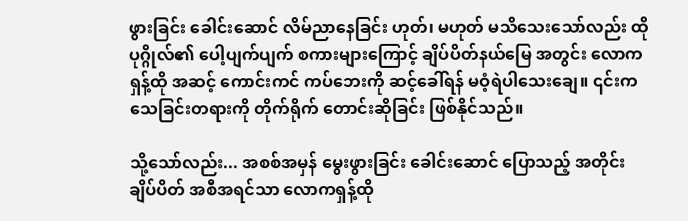ဖွားခြင်း ခေါင်းဆောင် လိမ်ညာနေခြင်း ဟုတ်၊ မဟုတ် မသိသေးသော်လည်း ထိုပုဂ္ဂိုလ်၏ ပေါ့ပျက်ပျက် စကားများကြောင့် ချိပ်ပိတ်နယ်မြေ အတွင်း လောကရှန့်ထို အဆင့် ကောင်းကင် ကပ်ဘေးကို ဆင့်ခေါ်ရန် မဝံ့ရဲပါသေးချေ။ ၎င်းက သေခြင်းတရားကို တိုက်ရိုက် တောင်းဆိုခြင်း ဖြစ်နိုင်သည်။

သို့သော်လည်း... အစစ်အမှန် မွေးဖွားခြင်း ခေါင်းဆောင် ပြောသည့် အတိုင်း ချိပ်ပိတ် အစီအရင်သာ လောကရှန့်ထို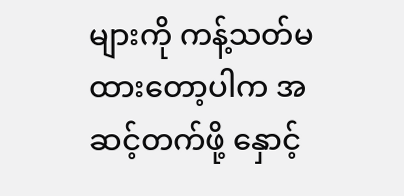များကို ကန့်သတ်မထားတော့ပါက အဆင့်တက်ဖို့ နှောင့်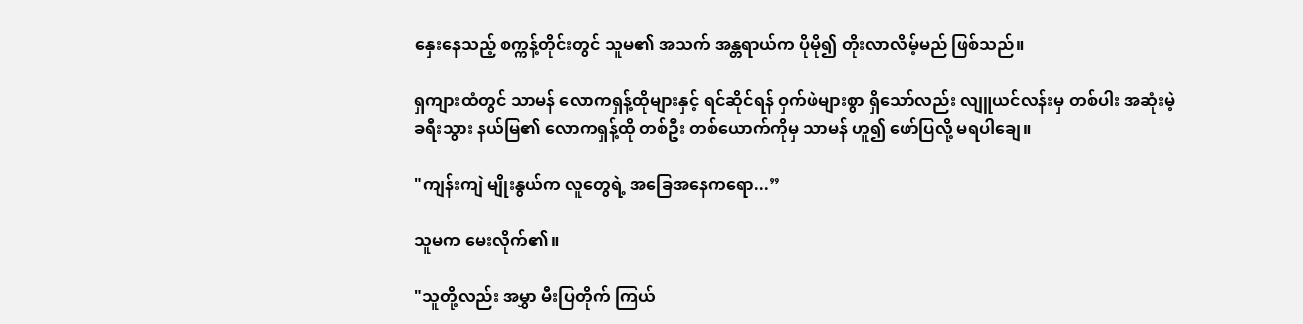နှေးနေသည့် စက္ကန့်တိုင်းတွင် သူမ၏ အသက် အန္တရာယ်က ပိုမို၍ တိုးလာလိမ့်မည် ဖြစ်သည်။

ရှကျားထံတွင် သာမန် လောကရှန့်ထိုများနှင့် ရင်ဆိုင်ရန် ဝှက်ဖဲများစွာ ရှိသော်လည်း လျူယင်လန်းမှ တစ်ပါး အဆုံးမဲ့ ခရီးသွား နယ်မြ၏ လောကရှန့်ထို တစ်ဦး တစ်ယောက်ကိုမှ သာမန် ဟူ၍ ဖော်ပြလို့ မရပါချေ။

"ကျန်းကျဲ မျိုးနွယ်က လူတွေရဲ့ အခြေအနေကရော...”

သူမက မေးလိုက်၏။

"သူတို့လည်း အမွှာ မီးပြတိုက် ကြယ်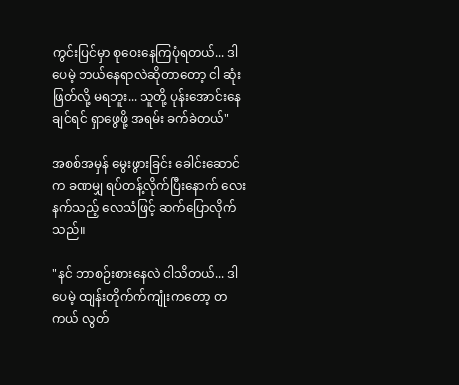ကွင်းပြင်မှာ စုဝေးနေကြပုံရတယ်... ဒါပေမဲ့ ဘယ်နေရာလဲဆိုတာတော့ ငါ ဆုံးဖြတ်လို့ မရဘူး... သူတို့ ပုန်းအောင်းနေချင်ရင် ရှာဖွေဖို့ အရမ်း ခက်ခဲတယ်"

အစစ်အမှန် မွေးဖွားခြင်း ခေါင်းဆောင်က ခဏမျှ ရပ်တန့်လိုက်ပြီးနောက် လေးနက်သည့် လေသံဖြင့် ဆက်ပြောလိုက်သည်။

"နင် ဘာစဉ်းစားနေလဲ ငါသိတယ်... ဒါပေမဲ့ ထျန်းတိုက်က်ကျုံးကတော့ တကယ် လွတ်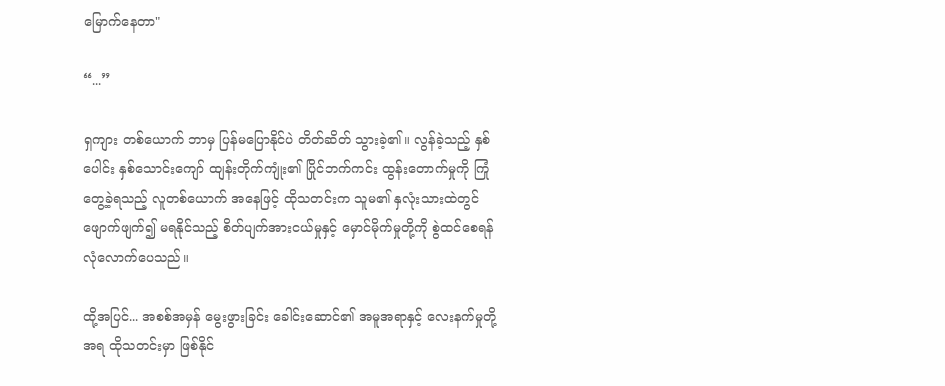မြောက်နေတာ"

“...”

ရှကျား တစ်ယောက် ဘာမှ ပြန်မပြောနိုင်ပဲ တိတ်ဆိတ် သွားခဲ့၏။ လွန်ခဲ့သည့် နှစ်ပေါင်း နှစ်သောင်းကျော် ထျန်းတိုက်ကျုံး၏ ပြိုင်ဘက်ကင်း ထွန်းတောက်မှုကို ကြုံတွေ့ခဲ့ရသည့် လူတစ်ယောက် အနေဖြင့် ထိုသတင်းက သူမ၏ နှလုံးသားထဲတွင် ဖျောက်ဖျက်၍ မရနိုင်သည့် စိတ်ပျက်အားငယ်မှုနှင့် မှောင်မိုက်မှုတို့ကို စွဲထင်စေရန် လုံလောက်ပေသည်။

ထို့အပြင်... အစစ်အမှန် မွေးဖွားခြင်း ခေါင်းဆောင်၏ အမူအရာနှင့် လေးနက်မှုတို့ အရ ထိုသတင်းမှာ ဖြစ်နိုင်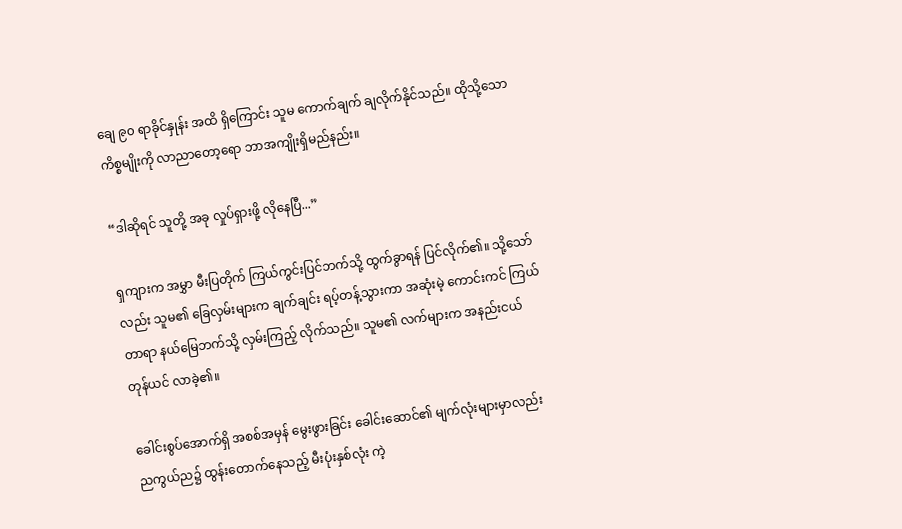ချေ ၉၀ ရာခိုင်နှုန်း အထိ ရှိကြောင်း သူမ ကောက်ချက် ချလိုက်နိုင်သည်။ ထိုသို့သော ကိစ္စမျိုးကို လာညာတော့ရော ဘာအကျိုးရှိမည်နည်း။

“ဒါဆိုရင် သူတို့ အခု လှုပ်ရှားဖို့ လိုနေပြီ...”

ရှကျားက အမွှာ မီးပြတိုက် ကြယ်ကွင်းပြင်ဘက်သို့ ထွက်ခွာရန် ပြင်လိုက်၏။ သို့သော်လည်း သူမ၏ ခြေလှမ်းများက ချက်ချင်း ရပ့်တန့်သွားကာ အဆုံးမဲ့ ကောင်းကင် ကြယ်တာရာ နယ်မြေဘက်သို့ လှမ်းကြည့် လိုက်သည်။ သူမ၏ လက်များက အနည်းငယ် တုန်ယင် လာခဲ့၏။

ခေါင်းစွပ်အောက်ရှိ အစစ်အမှန် မွေးဖွားခြင်း ခေါင်းဆောင်၏ မျက်လုံးများမှာလည်း ညကွယ်ည၌ ထွန်းတောက်နေသည့် မီးပုံးနှစ်လုံး ကဲ့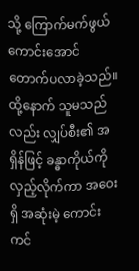သို့ ကြောက်မက်ဖွယ် ကောင်းအောင် တောက်ပလာခဲ့သည်။ ထို့နောက် သူမသည်လည်း လျှပ်စီး၏ အရှိန်ဖြင့် ခန္ဓာကိုယ်ကို လှည့်လိုက်ကာ အဝေးရှိ အဆုံးမဲ့ ကောင်းကင်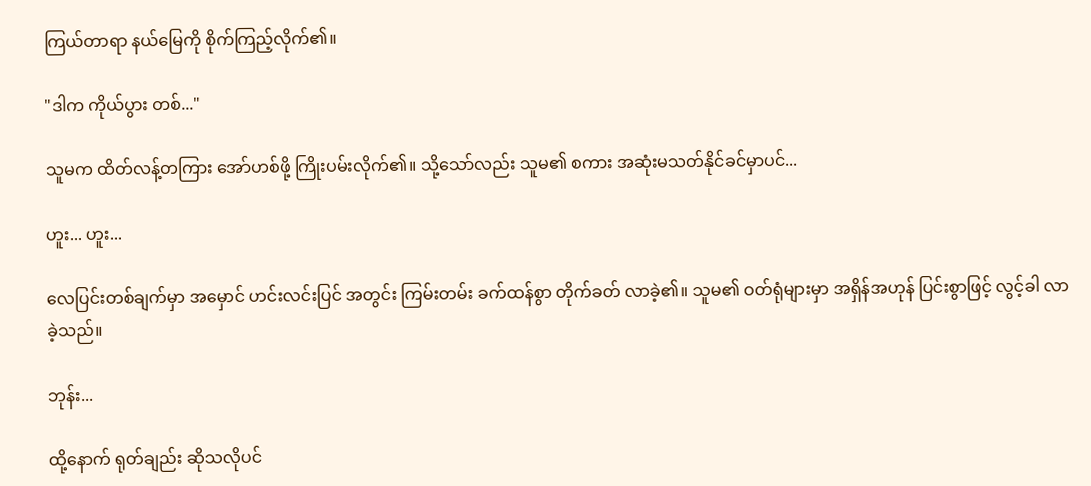ကြယ်တာရာ နယ်မြေကို စိုက်ကြည့်လိုက်၏။

"ဒါက ကိုယ်ပွား တစ်..."

သူမက ထိတ်လန့်တကြား အော်ဟစ်ဖို့ ကြိုးပမ်းလိုက်၏။ သို့သော်လည်း သူမ၏ စကား အဆုံးမသတ်နိုင်ခင်မှာပင်...

ဟူး... ဟူး...

လေပြင်းတစ်ချက်မှာ အမှောင် ဟင်းလင်းပြင် အတွင်း ကြမ်းတမ်း ခက်ထန်စွာ တိုက်ခတ် လာခဲ့၏။ သူမ၏ ဝတ်ရုံများမှာ အရှိန်အဟုန် ပြင်းစွာဖြင့် လွင့်ခါ လာခဲ့သည်။

ဘုန်း...

ထို့နောက် ရုတ်ချည်း ဆိုသလိုပင်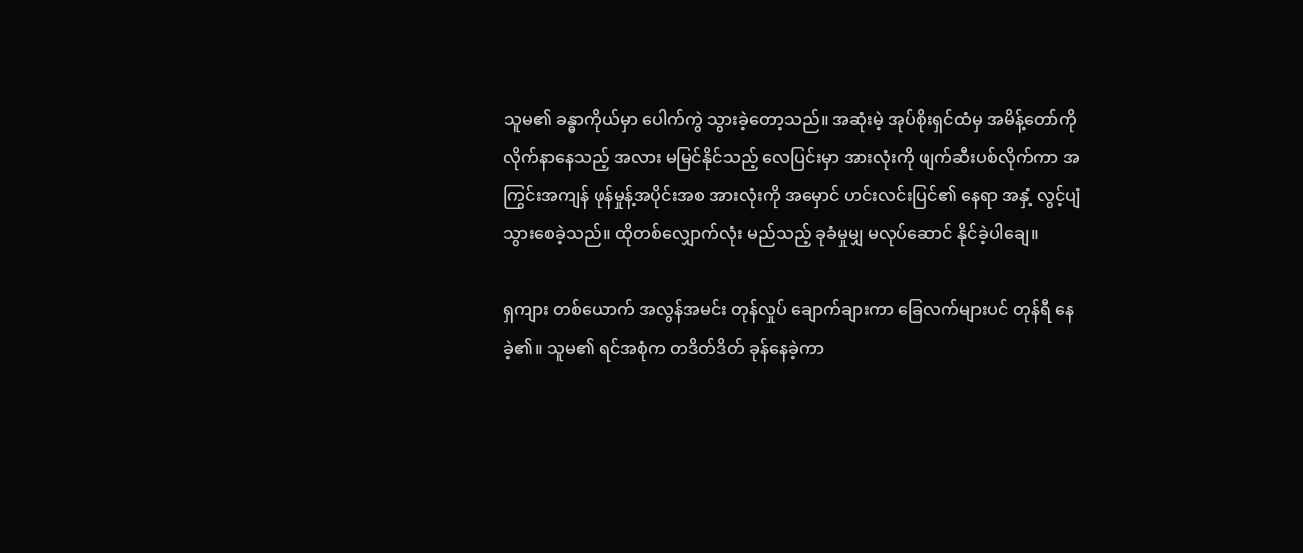သူမ၏ ခန္ဓာကိုယ်မှာ ပေါက်ကွဲ သွားခဲ့တော့သည်။ အဆုံးမဲ့ အုပ်စိုးရှင်ထံမှ အမိန့်တော်ကို လိုက်နာနေသည့် အလား မမြင်နိုင်သည့် လေပြင်းမှာ အားလုံးကို ဖျက်ဆီးပစ်လိုက်ကာ အကြွင်းအကျန် ဖုန်မှုန့်အပိုင်းအစ အားလုံးကို အမှောင် ဟင်းလင်းပြင်၏ နေရာ အနှံ့ လွင့်ပျံ သွားစေခဲ့သည်။ ထိုတစ်လျှောက်လုံး မည်သည့် ခုခံမှုမျှ မလုပ်ဆောင် နိုင်ခဲ့ပါချေ။

ရှကျား တစ်ယောက် အလွန်အမင်း တုန်လှုပ် ချောက်ချားကာ ခြေလက်များပင် တုန်ရီ နေခဲ့၏။ သူမ၏ ရင်အစုံက တဒိတ်ဒိတ် ခုန်နေခဲ့ကာ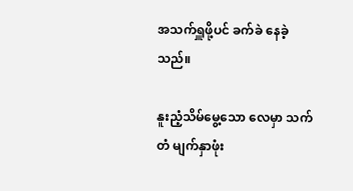အသက်ရှူဖို့ပင် ခက်ခဲ နေခဲ့သည်။

နူးညံ့သိမ်မွေ့သော လေမှာ သက်တံ မျက်နှာဖုံး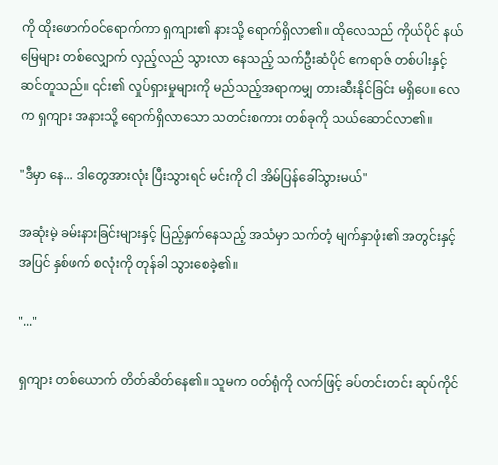ကို ထိုးဖောက်ဝင်ရောက်ကာ ရှကျား၏ နားသို့ ရောက်ရှိလာ၏။ ထိုလေသည် ကိုယ်ပိုင် နယ်မြေများ တစ်လျှောက် လှည့်လည် သွားလာ နေသည့် သက်ဦးဆံပိုင် ဧကရာဇ် တစ်ပါးနှင့် ဆင်တူသည်။ ၎င်း၏ လှုပ်ရှားမှုများကို မည်သည့်အရာကမျှ တားဆီးနိုင်ခြင်း မရှိပေ။ လေက ရှကျား အနားသို့ ရောက်ရှိလာသော သတင်းစကား တစ်ခုကို သယ်ဆောင်လာ၏။

"ဒီမှာ နေ... ဒါတွေအားလုံး ပြီးသွားရင် မင်းကို ငါ အိမ်ပြန်ခေါ်သွားမယ်"

အဆုံးမဲ့ ခမ်းနားခြင်းများနှင့် ပြည့်နှက်နေသည့် အသံမှာ သက်တံ့ မျက်နှာဖုံး၏ အတွင်းနှင့် အပြင် နှစ်ဖက် စလုံးကို တုန်ခါ သွားစေခဲ့၏။

"..."

ရှကျား တစ်ယောက် တိတ်ဆိတ်နေ၏။ သူမက ဝတ်ရုံကို လက်ဖြင့် ခပ်တင်းတင်း ဆုပ်ကိုင်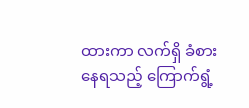ထားကာ လက်ရှိ ခံစားနေရသည့် ကြောက်ရွံ့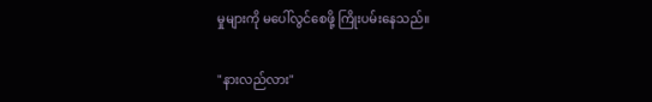မှုများကို မပေါ်လွင်စေဖို့ ကြိုးပမ်းနေသည်။

"နားလည်လား"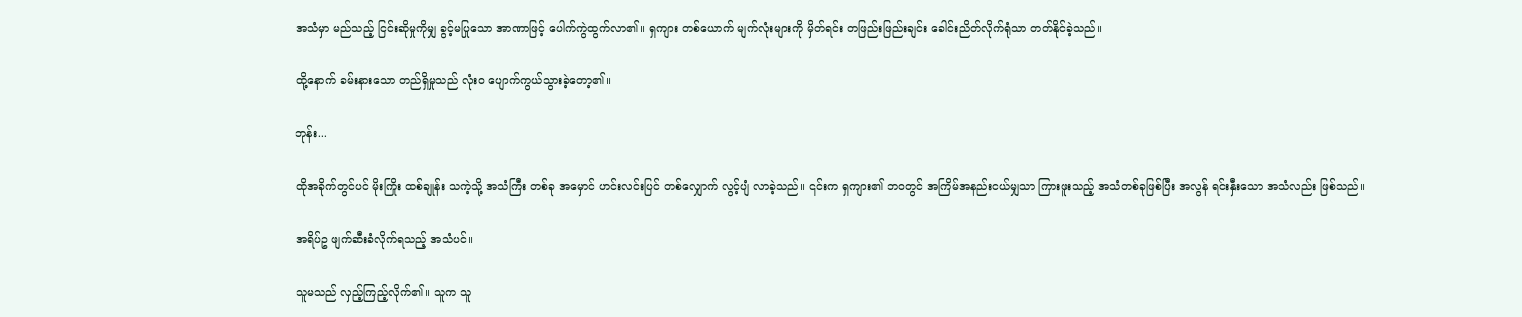အသံမှာ မည်သည့် ငြင်းဆိုမှုကိုမျှ ခွင့်မပြုသော အာဏာဖြင့် ပေါက်ကွဲထွက်လာ၏။ ရှကျား တစ်ယောက် မျက်လုံးများကို မှိတ်ရင်း တဖြည်းဖြည်းချင်း ခေါင်းညိတ်လိုက်ရုံသာ တတ်နိုင်ခဲ့သည်။

ထို့နောက် ခမ်းနားသော တည်ရှိမှုသည် လုံးဝ ပျောက်ကွယ်သွားခဲ့တော့၏။

ဘုန်း...

ထိုအခိုက်တွင်ပင် မိုးကြိုး ထစ်ချုန်း သကဲ့သို့ အသံကြီး တစ်ခု အမှောင် ဟင်းလင်းပြင် တစ်လျှောက် လွင့်ပျံ လာခဲ့သည်။ ၎င်းက ရှကျား၏ ဘဝတွင် အကြိမ်အနည်းငယ်မျှသာ ကြားဖူးသည့် အသံတစ်ခုဖြစ်ပြီး အလွန် ရင်းနှီးသော အသံလည်း ဖြစ်သည်။

အရိပ်ဥ ဖျက်ဆီးခံလိုက်ရသည့် အသံပင်။

သူမသည် လှည့်ကြည့်လိုက်၏။ သူက သူ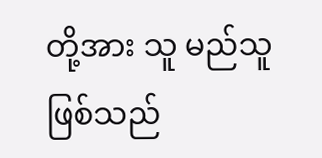တို့အား သူ မည်သူ ဖြစ်သည်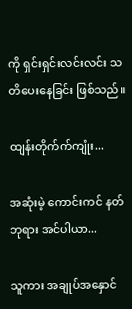ကို ရှင်းရှင်းလင်းလင်း သတိပေးနေခြင်း ဖြစ်သည်။

ထျန်းတိုက်က်ကျုံး...

အဆုံးမဲ့ ကောင်းကင် နတ်ဘုရား အင်ပါယာ...

သူကား အချုပ်အနှောင်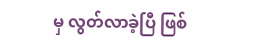မှ လွတ်လာခဲ့ပြီ ဖြစ်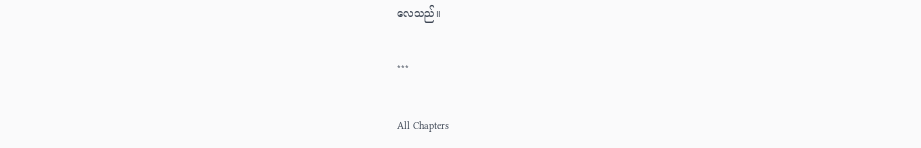လေသည်။

***

All Chapters